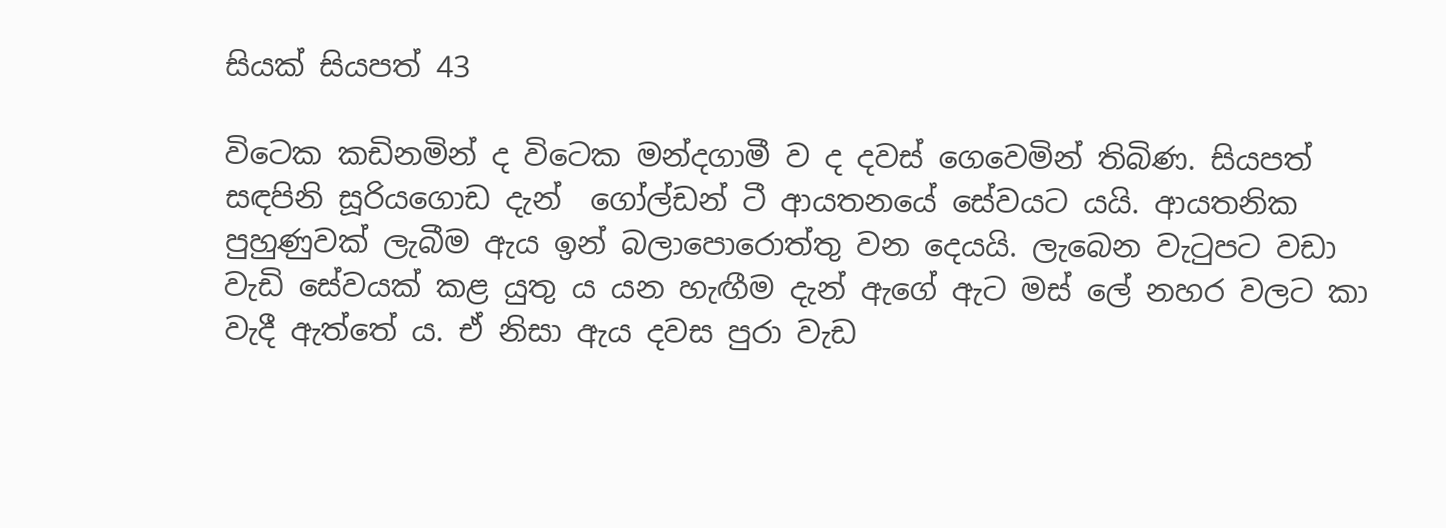සියක් සියපත් 43

විටෙක කඩිනමින් ද විටෙක මන්දගාමී ව ද දවස් ගෙවෙමින් තිබිණ. සියපත් සඳපිනි සූරියගොඩ දැන්  ගෝල්ඩන් ටී ආයතනයේ සේවයට යයි. ආයතනික පුහුණුවක් ලැබීම ඇය ඉන් බලාපොරොත්තු වන දෙයයි. ලැබෙන වැටුපට වඩා වැඩි සේවයක් කළ යුතු ය යන හැඟීම දැන් ඇගේ ඇට මස් ලේ නහර වලට කා වැදී ඇත්තේ ය. ඒ නිසා ඇය දවස පුරා වැඩ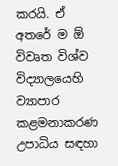කරයි. ඒ අතරේ ම ඕ විවෘත විශ්ව විද්‍යාලයෙහි ව්‍යාපාර කළමනාකරණ උපාධිය සඳහා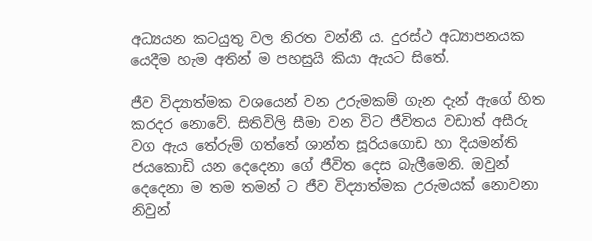අධ්‍යයන කටයුතු වල නිරත වන්නී ය. දුරස්ථ අධ්‍යාපනයක යෙදීම හැම අතින් ම පහසුයි කියා ඇයට සිතේ.

ජීව විද්‍යාත්මක වශයෙන් වන උරුමකම් ගැන දැන් ඇගේ හිත කරදර නොවේ. සිතිවිලි සීමා වන විට ජීවිතය වඩාත් අසීරු වග ඇය තේරුම් ගත්තේ ශාන්ත සූරියගොඩ හා දියමන්ති ජයකොඩි යන දෙදෙනා ගේ ජීවිත දෙස බැලීමෙනි. ඔවුන් දෙදෙනා ම තම තමන් ට ජීව විද්‍යාත්මක උරුමයක් නොවනා නිවුන්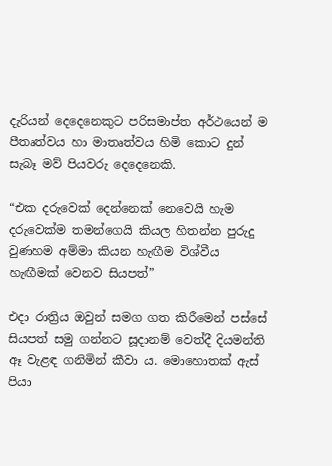දැරියන් දෙදෙනෙකුට පරිසමාප්ත අර්ථයෙන් ම පීතෘත්වය හා මාතෘත්වය හිමි කොට දුන් සැබෑ මව් පියවරු දෙදෙනෙකි.

“එක දරුවෙක් දෙන්නෙක් නෙවෙයි හැම දරුවෙක්ම තමන්ගෙයි කියල හිතන්න පුරුදු වුණහම අම්මා කියන හැඟීම විශ්වීය හැඟීමක් වෙනව සියපත්”

එදා රාත්‍රිය ඔවුන් සමග ගත කිරීමෙන් පස්සේ සියපත් සමු ගන්නට සූදානම් වෙත්දී දියමන්ති ඈ වැළඳ ගනිමින් කීවා ය. මොහොතක් ඇස් පියා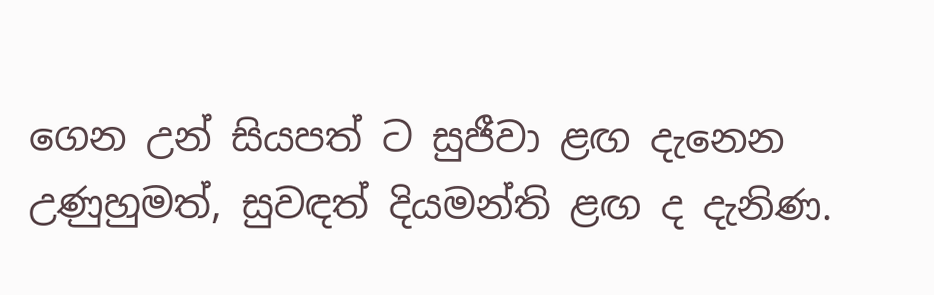ගෙන උන් සියපත් ට සුජීවා ළඟ දැනෙන උණුහුමත්, සුවඳත් දියමන්ති ළඟ ද දැනිණ.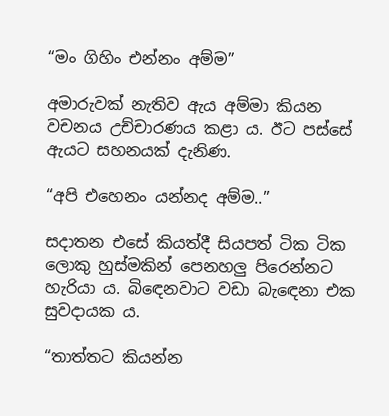“මං ගිහිං එන්නං අම්ම”

අමාරුවක් නැතිව ඇය අම්මා කියන වචනය උච්චාරණය කළා ය. ඊට පස්සේ ඇයට සහනයක් දැනිණ.

“අපි එහෙනං යන්නද අම්ම..”

සදාතන එසේ කියත්දී සියපත් ටික ටික ලොකු හුස්මකින් පෙනහලු පිරෙන්නට හැරියා ය. බිඳෙනවාට වඩා බැඳෙනා එක සුවදායක ය.

“තාත්තට කියන්න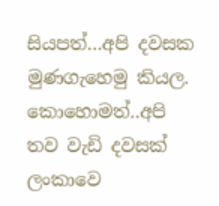සියපත්…අපි දවසක මුණගැහෙමු කියල. කොහොමත්..අපි තව වැඩි දවසක් ලංකාවෙ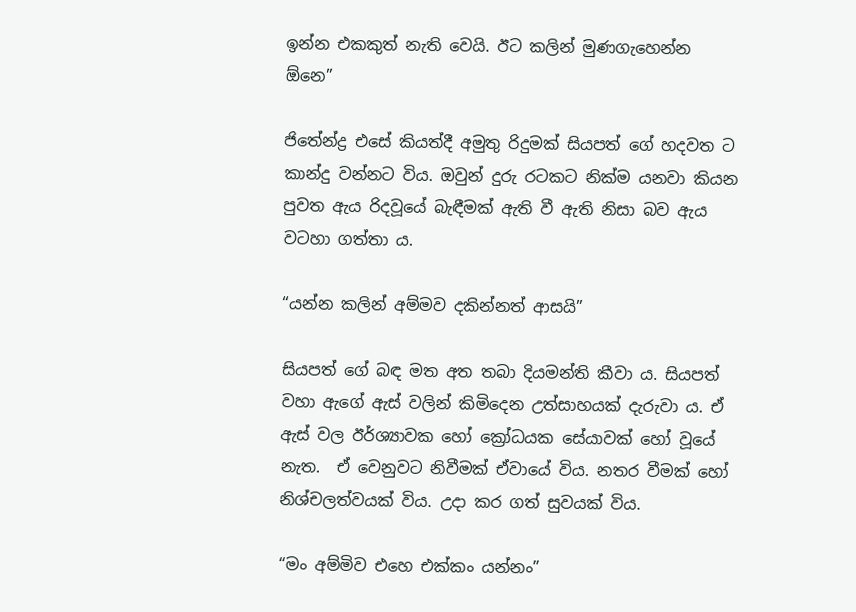ඉන්න එකකුත් නැති වෙයි. ඊට කලින් මුණගැහෙන්න ඕනෙ”

ජිතේන්ද්‍ර එසේ කියත්දී අමුතු රිදුමක් සියපත් ගේ හදවත ට කාන්දු වන්නට විය. ඔවුන් දුරු රටකට නික්ම යනවා කියන පුවත ඇය රිදවූයේ බැඳීමක් ඇති වී ඇති නිසා බව ඇය වටහා ගත්තා ය.

“යන්න කලින් අම්මව දකින්නත් ආසයි”

සියපත් ගේ බඳ මත අත තබා දියමන්ති කීවා ය. සියපත් වහා ඇගේ ඇස් වලින් කිමිදෙන උත්සාහයක් දැරුවා ය. ඒ ඇස් වල ඊර්ශ්‍යාවක හෝ ක්‍රෝධයක සේයාවක් හෝ වූයේ නැත.  ඒ වෙනුවට නිවීමක් ඒවායේ විය. නතර වීමක් හෝ නිශ්චලත්වයක් විය. උදා කර ගත් සුවයක් විය.

“මං අම්මිව එහෙ එක්කං යන්නං”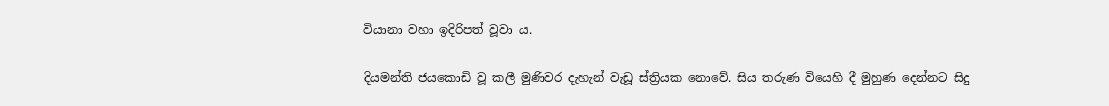වියානා වහා ඉදිරිපත් වූවා ය.

දියමන්ති ජයකොඩි වූ කලී මුණිවර දැහැන් වැඩූ ස්ත්‍රියක නොවේ. සිය තරුණ වියෙහි දී මුහුණ දෙන්නට සිදු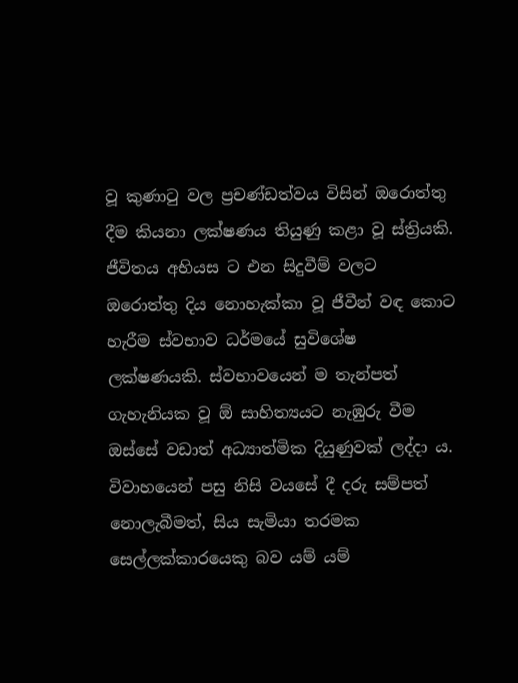වූ කුණාටු වල ප්‍රචණ්ඩත්වය විසින් ඔරොත්තු දීම කියනා ලක්ෂණය තියුණු කළා වූ ස්ත්‍රියකි. ජීවිතය අභියස ට එන සිදුවීම් වලට ඔරොත්තු දිය නොහැක්කා වූ ජීවීන් වඳ කොට හැරීම ස්වභාව ධර්මයේ සුවිශේෂ ලක්ෂණයකි. ස්වභාවයෙන් ම තැන්පත් ගැහැනියක වූ ඕ සාහිත්‍යයට නැඹුරු වීම ඔස්සේ වඩාත් අධ්‍යාත්මික දියුණුවක් ලද්දා ය. විවාහයෙන් පසු නිසි වයසේ දී දරු සම්පත් නොලැබීමත්, සිය සැමියා තරමක සෙල්ලක්කාරයෙකු බව යම් යම්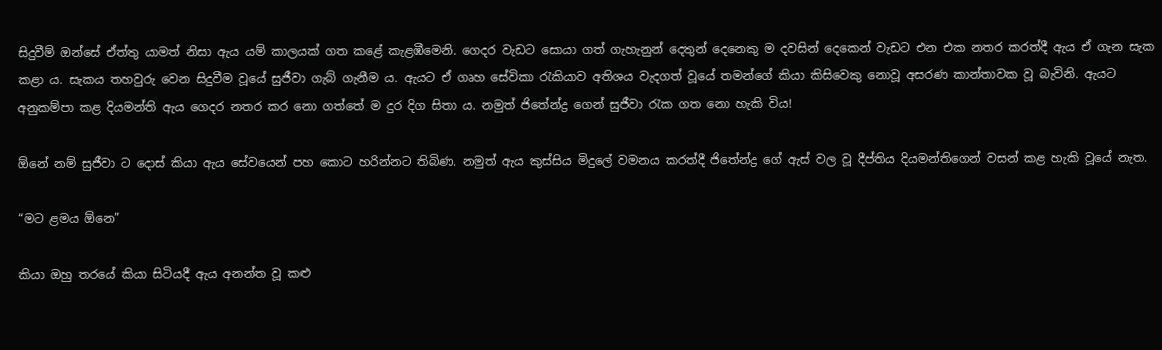සිදුවීම් ඔන්සේ ඒත්තු යාමත් නිසා ඇය යම් කාලයක් ගත කළේ කැළඹීමෙනි. ගෙදර වැඩට සොයා ගත් ගැහැනුන් දෙතුන් දෙනෙකු ම දවසින් දෙකෙන් වැඩට එන එක නතර කරත්දී ඇය ඒ ගැන සැක කළා ය. සැකය තහවුරු වෙන සිදුවීම වූයේ සුජීවා ගැබ් ගැනීම ය. ඇයට ඒ ගෘහ සේවිකා රැකියාව අතිශය වැදගත් වූයේ තමන්ගේ කියා කිසිවෙකු නොවූ අසරණ කාන්තාවක වූ බැවිනි. ඇයට අනුකම්පා කළ දියමන්ති ඇය ගෙදර නතර කර නො ගත්තේ ම දුර දිග සිතා ය. නමුත් ජිතේන්ද්‍ර ගෙන් සුජීවා රැක ගත නො හැකි විය!

ඕනේ නම් සුජීවා ට දොස් කියා ඇය සේවයෙන් පහ කොට හරින්නට තිබිණ. නමුත් ඇය කුස්සිය මිදුලේ වමනය කරත්දී ජිතේන්ද්‍ර ගේ ඇස් වල වූ දීප්තිය දියමන්තිගෙන් වසන් කළ හැකි වූයේ නැත.

“මට ළමය ඕනෙ”

කියා ඔහු තරයේ කියා සිටියදී ඇය අනන්ත වූ කළු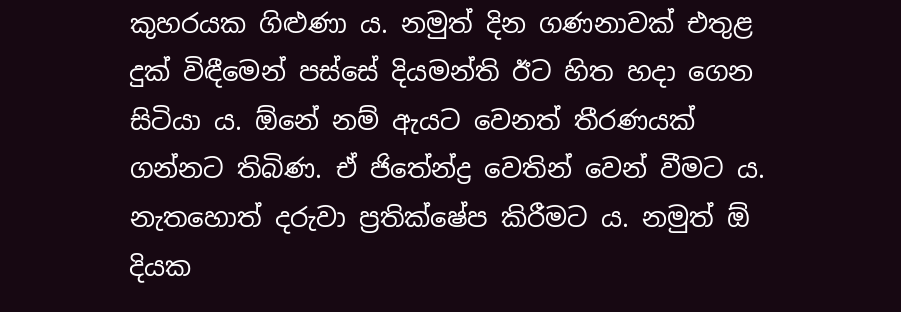කුහරයක ගිළුණා ය. නමුත් දින ගණනාවක් එතුළ දුක් විඳීමෙන් පස්සේ දියමන්ති ඊට හිත හදා ගෙන සිටියා ය. ඕනේ නම් ඇයට වෙනත් තීරණයක් ගන්නට තිබිණ. ඒ ජිතේන්ද්‍ර වෙතින් වෙන් වීමට ය. නැතහොත් දරුවා ප්‍රතික්ෂේප කිරීමට ය. නමුත් ඕ දියක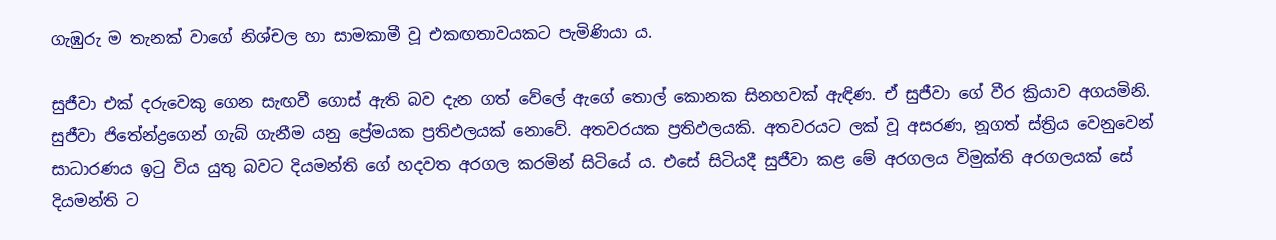ගැඹුරු ම තැනක් වාගේ නිශ්චල හා සාමකාමී වූ එකඟතාවයකට පැමිණියා ය.

සුජීවා එක් දරුවෙකු ගෙන සැඟවී ගොස් ඇති බව දැන ගත් වේලේ ඇගේ තොල් කොනක සිනහවක් ඇඳිණ. ඒ සුජීවා ගේ වීර ක්‍රියාව අගයමිනි. සුජීවා ජිතේන්ද්‍රගෙන් ගැබ් ගැනීම යනු ප්‍රේමයක ප්‍රතිඵලයක් නොවේ. අතවරයක ප්‍රතිඵලයකි. අතවරයට ලක් වූ අසරණ, නූගත් ස්ත්‍රිය වෙනුවෙන් සාධාරණය ඉටු විය යුතු බවට දියමන්ති ගේ හදවත අරගල කරමින් සිටියේ ය. එසේ සිටියදී සුජීවා කළ මේ අරගලය විමුක්ති අරගලයක් සේ දියමන්ති ට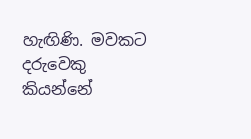හැඟිණි. මවකට දරුවෙකු කියන්නේ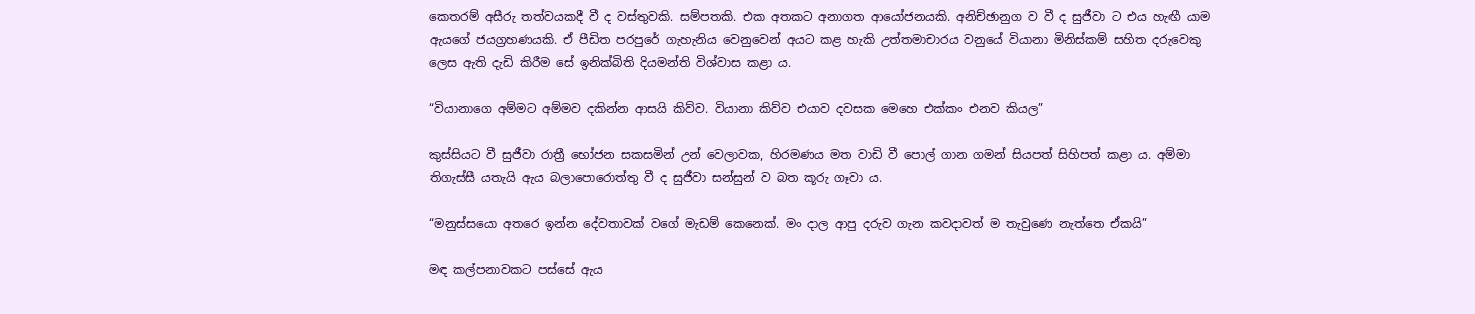කෙතරම් අසීරු තත්වයකදී වී ද වස්තුවකි. සම්පතකි. එක අතකට අනාගත ආයෝජනයකි. අනිච්ඡානුග ව වී ද සුජීවා ට එය හැඟී යාම ඇයගේ ජයග්‍රහණයකි. ඒ පීඩිත පරපුරේ ගැහැනිය වෙනුවෙන් අයට කළ හැකි උත්තමාචාරය වනුයේ වියානා මිනිස්කම් සහිත දරුවෙකු ලෙස ඇති දැඩි කිරීම සේ ඉනික්බිති දියමන්ති විශ්වාස කළා ය.

“වියානාගෙ අම්මට අම්මව දකින්න ආසයි කිව්ව. වියානා කිව්ව එයාව දවසක මෙහෙ එක්කං එනව කියල”

කුස්සියට වී සුජීවා රාත්‍රී භෝජන සකසමින් උන් වෙලාවක, හිරමණය මත වාඩි වී පොල් ගාන ගමන් සියපත් සිහිපත් කළා ය. අම්මා තිගැස්සී යතැයි ඇය බලාපොරොත්තු වී ද සුජීවා සන්සුන් ව බත කූරු ගෑවා ය.

“මනුස්සයො අතරෙ ඉන්න දේවතාවක් වගේ මැඩම් කෙනෙක්. මං දාල ආපු දරුව ගැන කවදාවත් ම තැවුණෙ නැත්තෙ ඒකයි”

මඳ කල්පනාවකට පස්සේ ඇය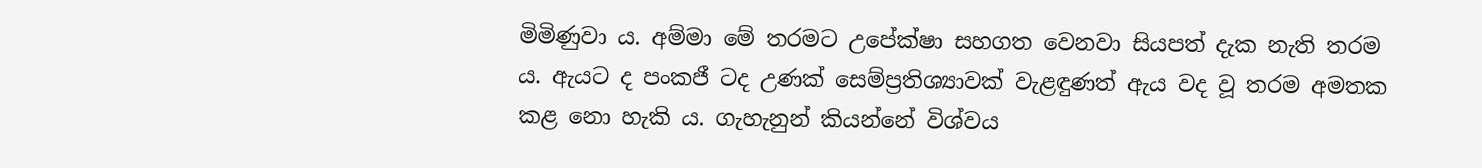මිමිණුවා ය. අම්මා මේ තරමට උපේක්ෂා සහගත වෙනවා සියපත් දැක නැති තරම ය. ඇයට ද පංකජී ටද උණක් සෙම්ප්‍රතිශ්‍යාවක් වැළඳුණත් ඇය වද වූ තරම අමතක කළ නො හැකි ය. ගැහැනුන් කියන්නේ විශ්වය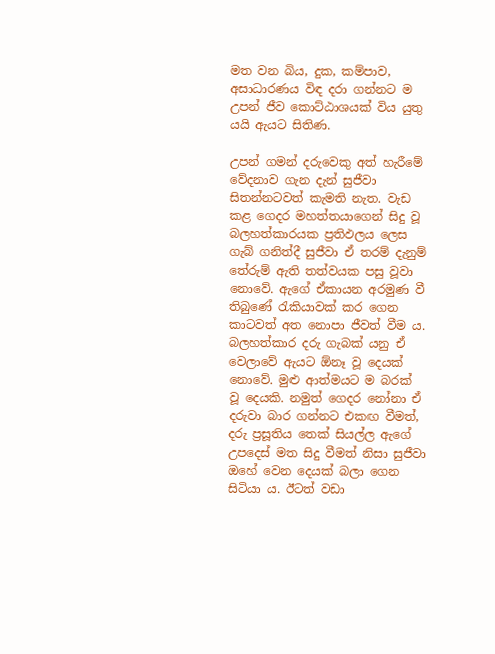මත වන බිය, දුක, කම්පාව, අසාධාරණය විඳ දරා ගන්නට ම උපන් ජීව කොට්ඨාශයක් විය යුතු යයි ඇයට සිතිණ.

උපන් ගමන් දරුවෙකු අත් හැරීමේ වේදනාව ගැන දැන් සුජීවා සිතන්නටවත් කැමති නැත. වැඩ කළ ගෙදර මහත්තයාගෙන් සිදු වූ බලහත්කාරයක ප්‍රතිඵලය ලෙස ගැබ් ගනිත්දී සුජීවා ඒ තරම් දැනුම් තේරුම් ඇති තත්වයක පසු වූවා නොවේ. ඇගේ ඒකායන අරමුණ වී තිබුණේ රැකියාවක් කර ගෙන කාටවත් අත නොපා ජීවත් වීම ය. බලහත්කාර දරු ගැබක් යනු ඒ වෙලාවේ ඇයට ඕනෑ වූ දෙයක් නොවේ. මුළු ආත්මයට ම බරක් වූ දෙයකි. නමුත් ගෙදර නෝනා ඒ දරුවා බාර ගන්නට එකඟ වීමත්, දරු ප්‍රසූතිය තෙක් සියල්ල ඇගේ උපදෙස් මත සිදු වීමත් නිසා සුජීවා ඔහේ වෙන දෙයක් බලා ගෙන සිටියා ය. ඊටත් වඩා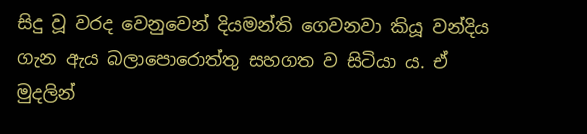සිදු වූ වරද වෙනුවෙන් දියමන්ති ගෙවනවා කියූ වන්දිය ගැන ඇය බලාපොරොත්තු සහගත ව සිටියා ය. ඒ මුදලින්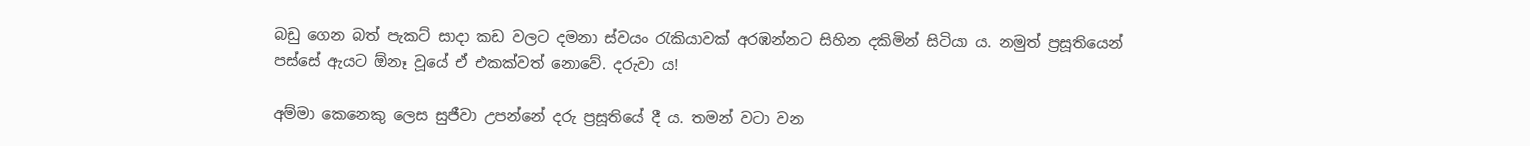බඩු ගෙන බත් පැකට් සාදා කඩ වලට දමනා ස්වයං රැකියාවක් අරඹන්නට සිහින දකිමින් සිටියා ය. නමුත් ප්‍රසූතියෙන් පස්සේ ඇයට ඕනෑ වූයේ ඒ එකක්වත් නොවේ. දරුවා ය!

අම්මා කෙනෙකු ලෙස සුජීවා උපන්නේ දරු ප්‍රසූතියේ දී ය. තමන් වටා වන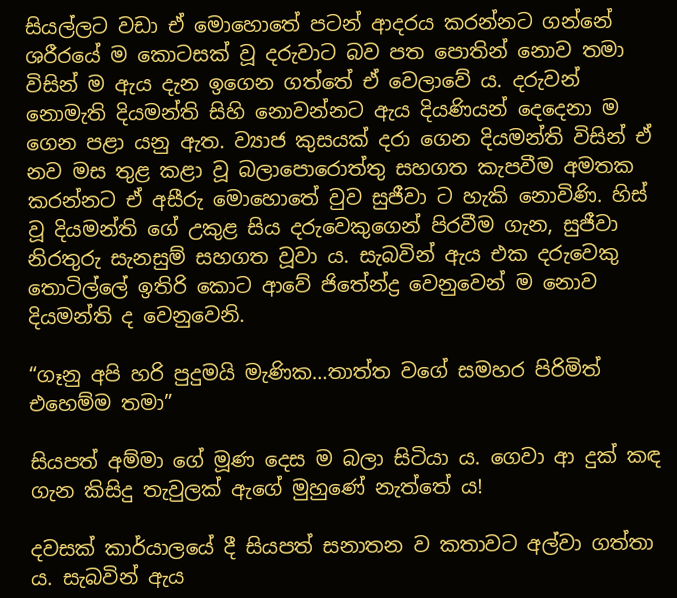සියල්ලට වඩා ඒ මොහොතේ පටන් ආදරය කරන්නට ගන්නේ ශරීරයේ ම කොටසක් වූ දරුවාට බව පත පොතින් නොව තමා විසින් ම ඇය දැන ඉගෙන ගත්තේ ඒ වෙලාවේ ය. දරුවන් නොමැති දියමන්ති සිහි නොවන්නට ඇය දියණියන් දෙදෙනා ම ගෙන පළා යනු ඇත. ව්‍යාජ කුසයක් දරා ගෙන දියමන්ති විසින් ඒ නව මස තුළ කළා වූ බලාපොරොත්තු සහගත කැපවීම අමතක කරන්නට ඒ අසීරු මොහොතේ වුව සුජීවා ට හැකි නොවිණි. හිස් වූ දියමන්ති ගේ උකුළ සිය දරුවෙකුගෙන් පිරවීම ගැන, සුජීවා නිරතුරු සැනසුම් සහගත වූවා ය. සැබවින් ඇය එක දරුවෙකු තොටිල්ලේ ඉතිරි කොට ආවේ ජිතේන්ද්‍ර වෙනුවෙන් ම නොව දියමන්ති ද වෙනුවෙනි.

“ගෑනු අපි හරි පුදුමයි මැණික…තාත්ත වගේ සමහර පිරිමිත් එහෙම්ම තමා”

සියපත් අම්මා ගේ මූණ දෙස ම බලා සිටියා ය. ගෙවා ආ දුක් කඳ ගැන කිසිදු තැවුලක් ඇගේ මුහුණේ නැත්තේ ය!

දවසක් කාර්යාලයේ දී සියපත් සනාතන ව කතාවට අල්වා ගත්තා ය. සැබවින් ඇය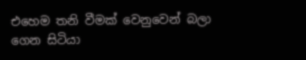එහෙම තනි වීමක් වෙනුවෙන් බලා ගෙන සිටියා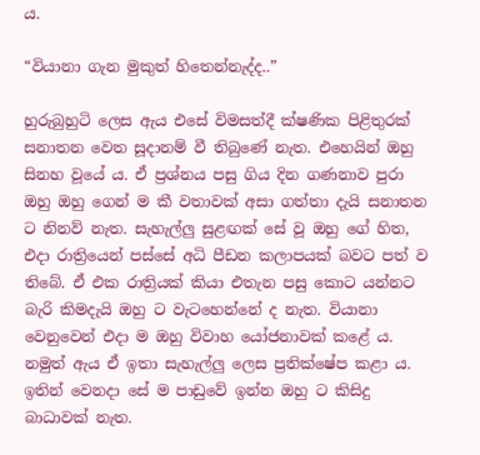ය.

“වියානා ගැන මුකුත් හිතෙන්නැද්ද..”

හුරුබුහුටි ලෙස ඇය එසේ විමසත්දී ක්ෂණික පිළිතුරක් සනාතන වෙත සූදානම් වී තිබුණේ නැත. එහෙයින් ඔහු සිනහ වූයේ ය. ඒ ප්‍රශ්නය පසු ගිය දින ගණනාව පුරා ඔහු ඔහු ගෙන් ම කී වතාවක් අසා ගත්තා දැයි සනාතන ට නිනව් නැත. සැහැල්ලු සුළඟක් සේ වූ ඔහු ගේ හිත, එදා රාත්‍රියෙන් පස්සේ අධි පීඩන කලාපයක් බවට පත් ව තිබේ. ඒ එක රාත්‍රියක් කියා එතැන පසු කොට යන්නට බැරි කිමදැයි ඔහු ට වැටහෙන්නේ ද නැත. වියානා වෙනුවෙන් එදා ම ඔහු විවාහ යෝජනාවක් කළේ ය. නමුත් ඇය ඒ ඉතා සැහැල්ලු ලෙස ප්‍රතික්ෂේප කළා ය. ඉතින් වෙනදා සේ ම පාඩුවේ ඉන්න ඔහු ට කිසිදු බාධාවක් නැත.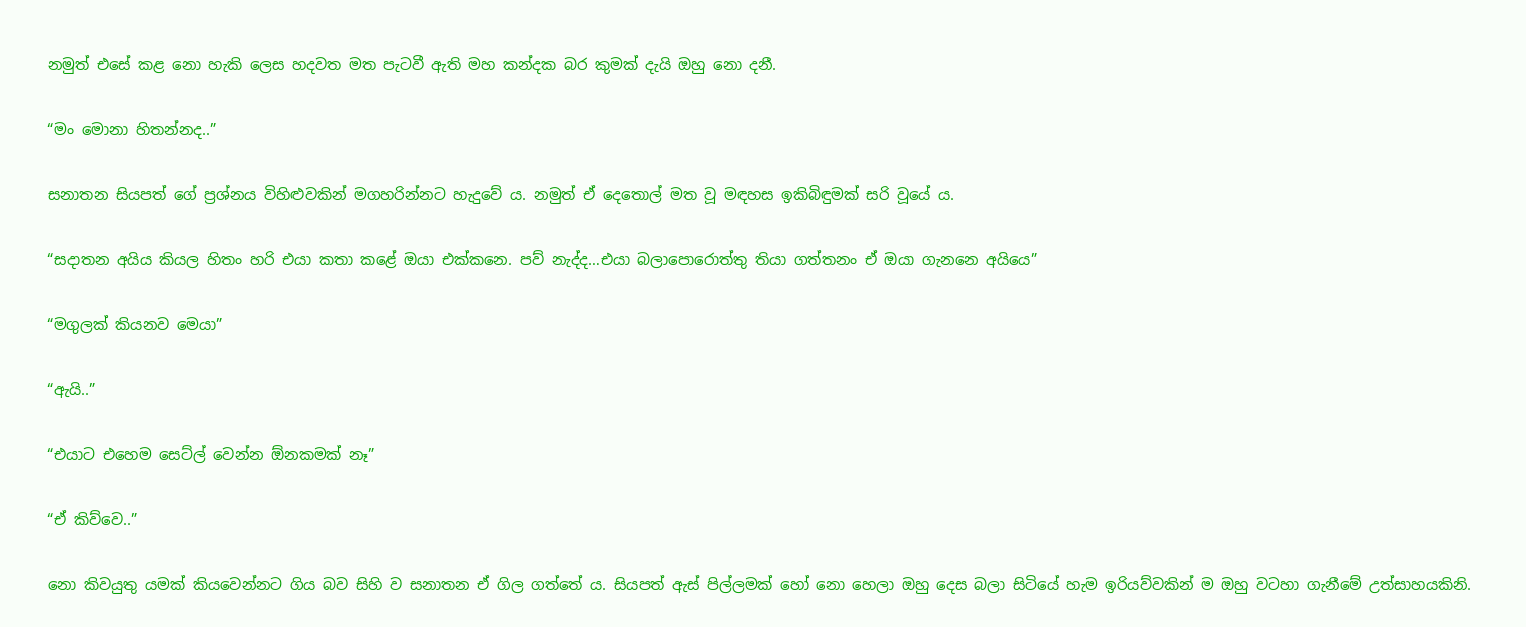නමුත් එසේ කළ නො හැකි ලෙස හදවත මත පැටවී ඇති මහ කන්දක බර කුමක් දැයි ඔහු නො දනී.

“මං මොනා හිතන්නද..”

සනාතන සියපත් ගේ ප්‍රශ්නය විහිළුවකින් මගහරින්නට හැදුවේ ය. නමුත් ඒ දෙතොල් මත වූ මඳහස ඉකිබිඳුමක් සරි වූයේ ය.

“සදාතන අයිය කියල හිතං හරි එයා කතා කළේ ඔයා එක්කනෙ. පව් නැද්ද…එයා බලාපොරොත්තු තියා ගත්තනං ඒ ඔයා ගැනනෙ අයියෙ”

“මගුලක් කියනව මෙයා”

“ඇයි..”

“එයාට එහෙම සෙට්ල් වෙන්න ඕනකමක් නෑ”

“ඒ කිව්වෙ..”

නො කිවයුතු යමක් කියවෙන්නට ගිය බව සිහි ව සනාතන ඒ ගිල ගත්තේ ය. සියපත් ඇස් පිල්ලමක් හෝ නො හෙලා ඔහු දෙස බලා සිටියේ හැම ඉරියව්වකින් ම ඔහු වටහා ගැනීමේ උත්සාහයකිනි.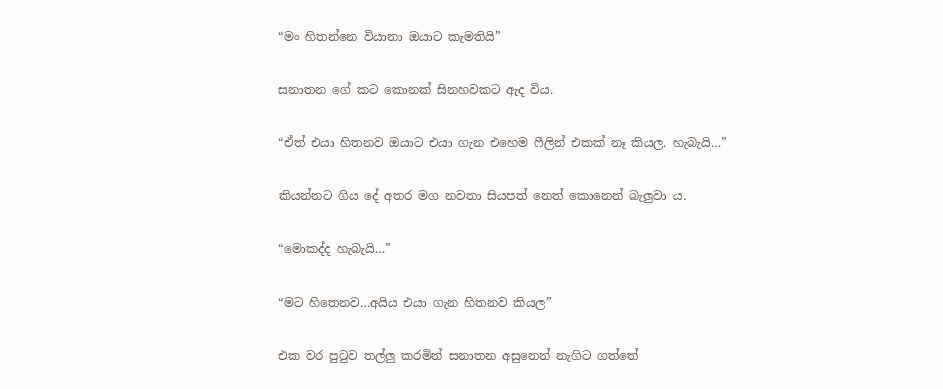“මං හිතන්නෙ වියානා ඔයාට කැමතියි”

සනාතන ගේ කට කොනක් සිනහවකට ඇද විය.

“ඒත් එයා හිතනව ඔයාට එයා ගැන එහෙම ෆීලින් එකක් නෑ කියල. හැබැයි…”

කියන්නට ගිය දේ අතර මග නවතා සියපත් නෙත් කොනෙන් බැලුවා ය.

“මොකද්ද හැබැයි…”

“මට හිතෙනව…අයිය එයා ගැන හිතනව කියල”

එක වර පුටුව තල්ලු කරමින් සනාතන අසුනෙන් නැගිට ගත්තේ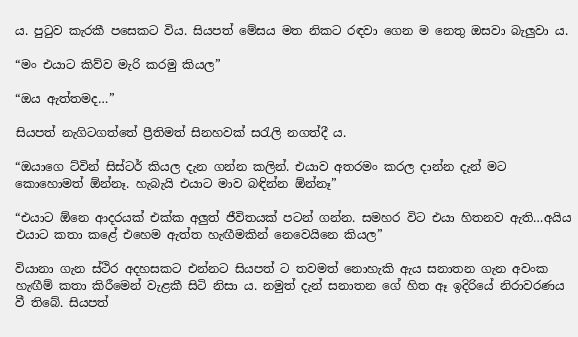ය. පුටුව කැරකී පසෙකට විය. සියපත් මේසය මත නිකට රඳවා ගෙන ම නෙතු ඔසවා බැලුවා ය.

“මං එයාට කිව්ව මැරි කරමු කියල”

“ඔය ඇත්තමද…”

සියපත් නැගිටගත්තේ ප්‍රීතිමත් සිනහවක් සරැලි නගත්දී ය.

“ඔයාගෙ ට්වින් සිස්ටර් කියල දැන ගන්න කලින්. එයාව අතරමං කරල දාන්න දැන් මට කොහොමත් ඕන්නෑ. හැබැයි එයාට මාව බඳින්න ඕන්නෑ”

“එයාට ඕනෙ ආදරයක් එක්ක අලුත් ජීවිතයක් පටන් ගන්න. සමහර විට එයා හිතනව ඇති…අයිය එයාට කතා කළේ එහෙම ඇත්ත හැඟීමකින් නෙවෙයිනෙ කියල”

වියානා ගැන ස්ථිර අදහසකට එන්නට සියපත් ට තවමත් නොහැකි ඇය සනාතන ගැන අවංක හැඟීම් කතා කිරීමෙන් වැළකී සිටි නිසා ය. නමුත් දැන් සනාතන ගේ හිත ඈ ඉදිරියේ නිරාවරණය වී තිබේ. සියපත්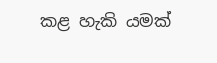කළ හැකි යමක්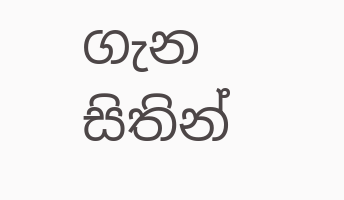ගැන සිතින්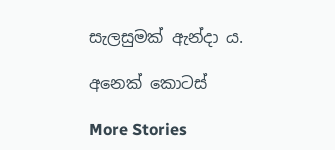සැලසුමක් ඇන්දා ය.

අනෙක් කොටස්

More Stories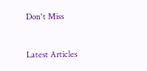Don't Miss


Latest Articles